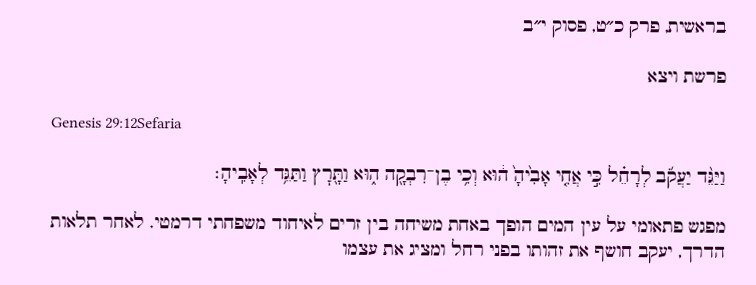בראשית, פרק כ״ט, פסוק י״ב

פרשת ויצא

Genesis 29:12Sefaria

וַיַּגֵּ֨ד יַעֲקֹ֜ב לְרָחֵ֗ל כִּ֣י אֲחִ֤י אָבִ֙יהָ֙ ה֔וּא וְכִ֥י בֶן־רִבְקָ֖ה ה֑וּא וַתָּ֖רׇץ וַתַּגֵּ֥ד לְאָבִֽיהָ׃

מפגש פתאומי על עין המים הופך באחת משיחה בין זרים לאיחוד משפחתי דרמטי. לאחר תלאות הדרך, יעקב חושף את זהותו בפני רחל ומציג את עצמו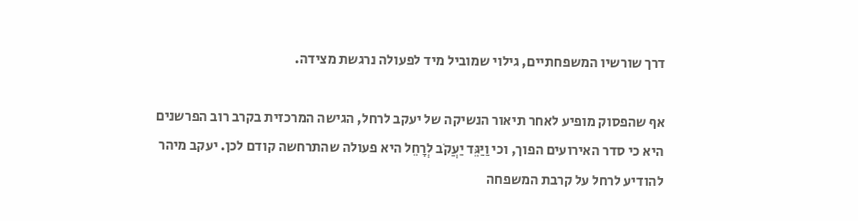דרך שורשיו המשפחתיים, גילוי שמוביל מיד לפעולה נרגשת מצידה.

אף שהפסוק מופיע לאחר תיאור הנשיקה של יעקב לרחל, הגישה המרכזית בקרב רוב הפרשנים היא כי סדר האירועים הפוך, וכי וַיַּגֵּד יַעֲקֹב לְרָחֵל היא פעולה שהתרחשה קודם לכן. יעקב מיהר להודיע לרחל על קרבת המשפחה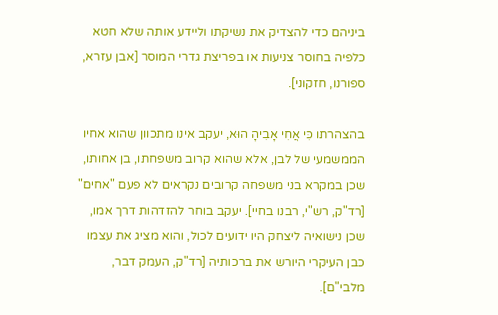ביניהם כדי להצדיק את נשיקתו וליידע אותה שלא חטא כלפיה בחוסר צניעות או בפריצת גדרי המוסר [אבן עזרא, ספורנו, חזקוני].

בהצהרתו כִּי אֲחִי אָבִיהָ הוּא, יעקב אינו מתכוון שהוא אחיו הממשמעי של לבן, אלא שהוא קרוב משפחתו, בן אחותו, שכן במקרא בני משפחה קרובים נקראים לא פעם "אחים" [רד"ק, רש"י, רבנו בחיי]. יעקב בוחר להזדהות דרך אמו, שכן נישואיה ליצחק היו ידועים לכול, והוא מציג את עצמו כבן העיקרי היורש את ברכותיה [רד"ק, העמק דבר, מלבי"ם].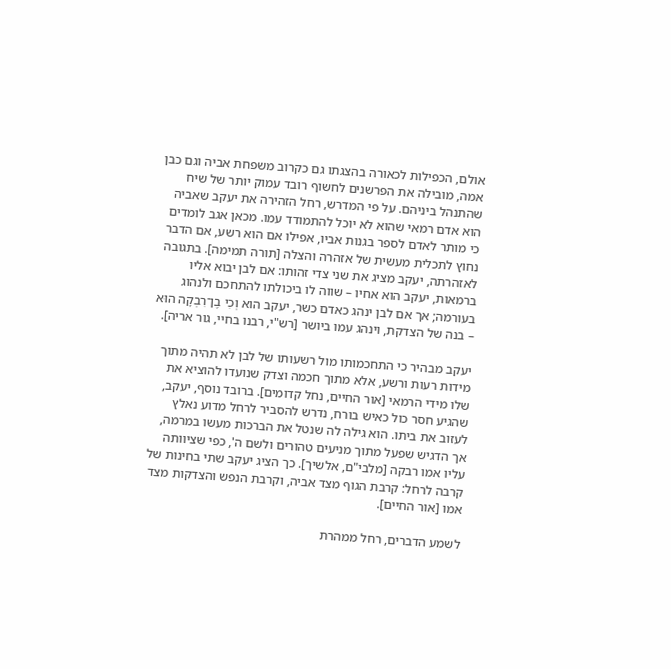אולם, הכפילות לכאורה בהצגתו גם כקרוב משפחת אביה וגם כבן אמה, מובילה את הפרשנים לחשוף רובד עמוק יותר של שיח שהתנהל ביניהם. על פי המדרש, רחל הזהירה את יעקב שאביה הוא אדם רמאי שהוא לא יוכל להתמודד עמו. מכאן אגב לומדים כי מותר לאדם לספר בגנות אביו, אפילו אם הוא רשע, אם הדבר נחוץ לתכלית מעשית של אזהרה והצלה [תורה תמימה]. בתגובה לאזהרתה, יעקב מציג את שני צדי זהותו: אם לבן יבוא אליו ברמאות, יעקב הוא אחיו – שווה לו ביכולתו להתחכם ולנהוג בעורמה; אך אם לבן ינהג כאדם כשר, יעקב הוא וְכִי בֶן־רִבְקָה הוּא – בנה של הצדקת, וינהג עמו ביושר [רש"י, רבנו בחיי, גור אריה].

יעקב מבהיר כי התחכמותו מול רשעותו של לבן לא תהיה מתוך מידות רעות ורשע, אלא מתוך חכמה וצדק שנועדו להוציא את שלו מידי הרמאי [אור החיים, נחל קדומים]. ברובד נוסף, יעקב, שהגיע חסר כול כאיש בורח, נדרש להסביר לרחל מדוע נאלץ לעזוב את ביתו. הוא גילה לה שנטל את הברכות מעשו במרמה, אך הדגיש שפעל מתוך מניעים טהורים ולשם ה', כפי שציוותה עליו אמו רבקה [מלבי"ם, אלשיך]. כך הציג יעקב שתי בחינות של קרבה לרחל: קרבת הגוף מצד אביה, וקרבת הנפש והצדקות מצד אמו [אור החיים].

לשמע הדברים, רחל ממהרת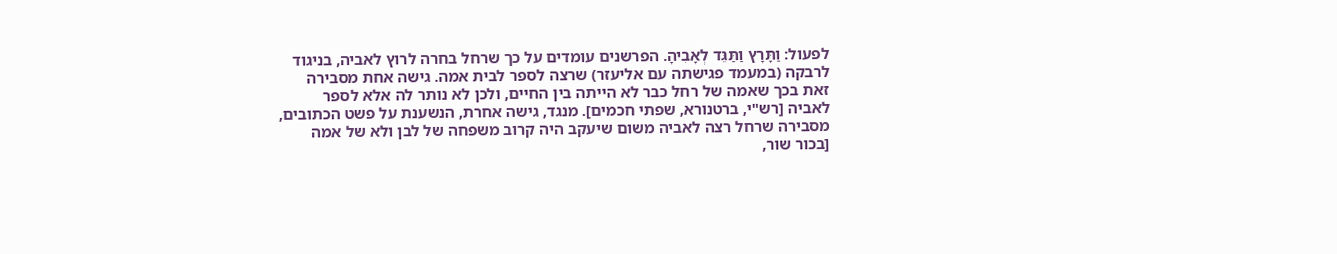לפעול: וַתָּרָץ וַתַּגֵּד לְאָבִיהָ. הפרשנים עומדים על כך שרחל בחרה לרוץ לאביה, בניגוד לרבקה (במעמד פגישתה עם אליעזר) שרצה לספר לבית אמה. גישה אחת מסבירה זאת בכך שאמה של רחל כבר לא הייתה בין החיים, ולכן לא נותר לה אלא לספר לאביה [רש"י, ברטנורא, שפתי חכמים]. מנגד, גישה אחרת, הנשענת על פשט הכתובים, מסבירה שרחל רצה לאביה משום שיעקב היה קרוב משפחה של לבן ולא של אמה [בכור שור,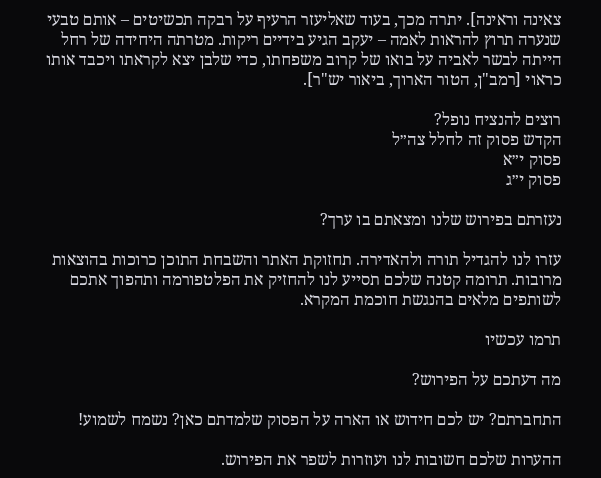צאינה וראינה]. יתרה מכך, בעוד שאליעזר הרעיף על רבקה תכשיטים – אותם טבעי שנערה תרוץ להראות לאמה – יעקב הגיע בידיים ריקות. מטרתה היחידה של רחל הייתה לבשר לאביה על בואו של קרוב משפחתו, כדי שלבן יצא לקראתו ויכבד אותו כראוי [רמב"ן, הטור הארוך, ביאור יש"ר].

רוצים להנציח נופל?
הקדש פסוק זה לחלל צה״ל
פסוק י״א
פסוק י״ג

נעזרתם בפירוש שלנו ומצאתם בו ערך?

עזרו לנו להגדיל תורה ולהאדירה. תחזוקת האתר והשבחת התוכן כרוכות בהוצאות מרובות. תרומה קטנה שלכם תסייע לנו להחזיק את הפלטפורמה ותהפוך אתכם לשותפים מלאים בהנגשת חוכמת המקרא.

תרמו עכשיו

מה דעתכם על הפירוש?

התחברתם? יש לכם חידוש או הארה על הפסוק שלמדתם כאן? נשמח לשמוע!

ההערות שלכם חשובות לנו ועוזרות לשפר את הפירוש.